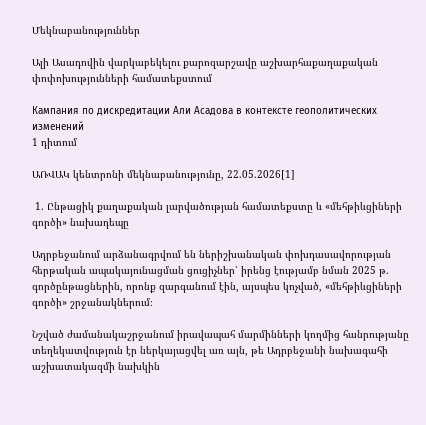Մեկնաբանություններ

Ալի Ասադովին վարկաբեկելու քարոզարշավը աշխարհաքաղաքական փոփոխությունների համատեքստում

Кампания по дискредитации Али Асадова в контексте геополитических изменений
1 դիտում

ԱՌՎԱԿ կենտրոնի մեկնաբանությունը, 22.05.2026[1]

 1. Ընթացիկ քաղաքական լարվածության համատեքստը և «մեհթիևցիների գործի» նախադեպը

Ադրբեջանում արձանագրվում են ներիշխանական փոխդասավորության հերթական ապակայունացման ցուցիչներ՝ իրենց էությամբ նման 2025 թ. գործընթացներին, որոնք զարգանում էին, այսպես կոչված, «մեհթիևցիների գործի» շրջանակներում։

Նշված ժամանակաշրջանում իրավապահ մարմինների կողմից հանրությանը տեղեկատվություն էր ներկայացվել առ այն, թե Ադրբեջանի նախագահի աշխատակազմի նախկին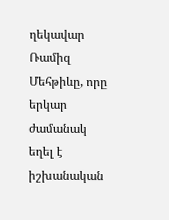ղեկավար Ռամիզ Մեհթիևը, որը երկար ժամանակ եղել է իշխանական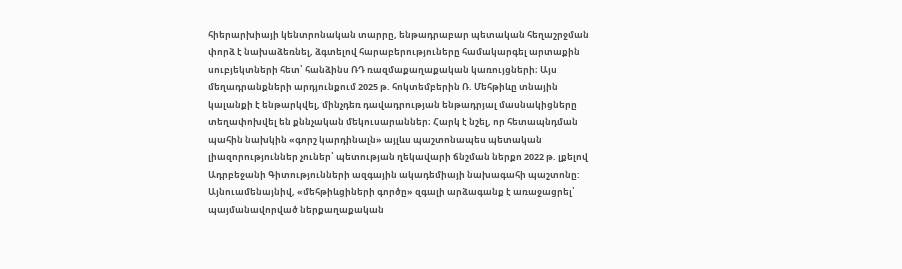հիերարխիայի կենտրոնական տարրը, ենթադրաբար պետական հեղաշրջման փորձ է նախաձեռնել, ձգտելով հարաբերություները համակարգել արտաքին սուբյեկտների հետ՝ հանձինս ՌԴ ռազմաքաղաքական կառույցների։ Այս մեղադրանքների արդյունքում 2025 թ. հոկտեմբերին Ռ. Մեհթիևը տնային կալանքի է ենթարկվել, մինչդեռ դավադրության ենթադրյալ մասնակիցները տեղափոխվել են քննչական մեկուսարաններ։ Հարկ է նշել, որ հետապնդման պահին նախկին «գորշ կարդինալն» այլևս պաշտոնապես պետական լիազորություններ չուներ՝ պետության ղեկավարի ճնշման ներքո 2022 թ. լքելով Ադրբեջանի Գիտությունների ազգային ակադեմիայի նախագահի պաշտոնը: Այնուամենայնիվ, «մեհթիևցիների գործը» զգալի արձագանք է առաջացրել՝ պայմանավորված ներքաղաքական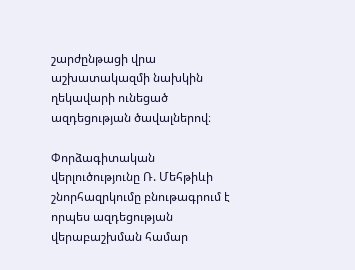շարժընթացի վրա աշխատակազմի նախկին ղեկավարի ունեցած ազդեցության ծավալներով։

Փորձագիտական վերլուծությունը Ռ. Մեհթիևի շնորհազրկումը բնութագրում է որպես ազդեցության վերաբաշխման համար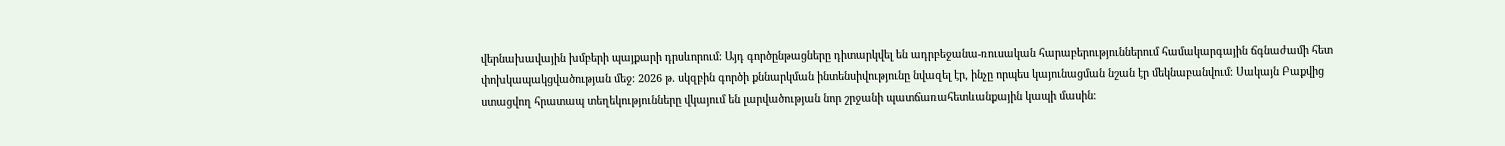վերնախավային խմբերի պայքարի դրսևորում: Այդ գործընթացները դիտարկվել են ադրբեջանա-ռուսական հարաբերություններում համակարգային ճգնաժամի հետ փոխկապակցվածության մեջ։ 2026 թ. սկզբին գործի քննարկման ինտենսիվությունը նվազել էր, ինչը որպես կայունացման նշան էր մեկնաբանվում։ Սակայն Բաքվից ստացվող հրատապ տեղեկությունները վկայում են լարվածության նոր շրջանի պատճառահետևանքային կապի մասին։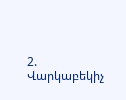2. Վարկաբեկիչ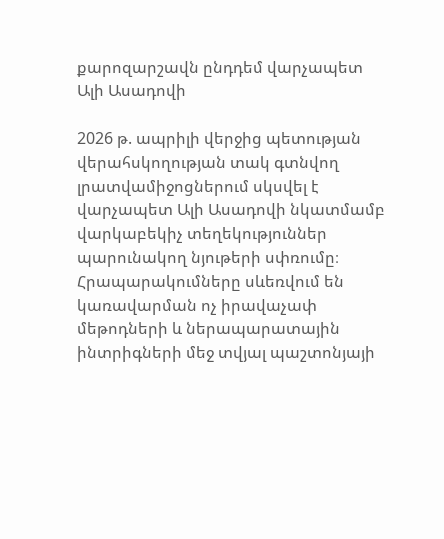քարոզարշավն ընդդեմ վարչապետ Ալի Ասադովի

2026 թ. ապրիլի վերջից պետության վերահսկողության տակ գտնվող լրատվամիջոցներում սկսվել է վարչապետ Ալի Ասադովի նկատմամբ վարկաբեկիչ տեղեկություններ պարունակող նյութերի սփռումը։ Հրապարակումները սևեռվում են կառավարման ոչ իրավաչափ մեթոդների և ներապարատային ինտրիգների մեջ տվյալ պաշտոնյայի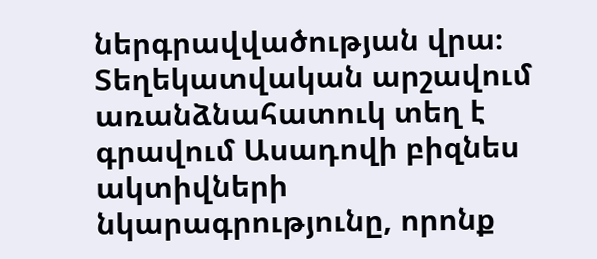ներգրավվածության վրա։ Տեղեկատվական արշավում առանձնահատուկ տեղ է գրավում Ասադովի բիզնես ակտիվների նկարագրությունը, որոնք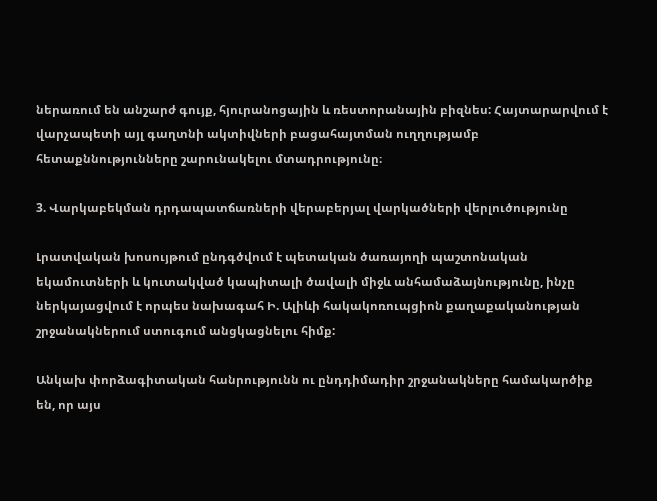ներառում են անշարժ գույք, հյուրանոցային և ռեստորանային բիզնես: Հայտարարվում է վարչապետի այլ գաղտնի ակտիվների բացահայտման ուղղությամբ հետաքննությունները շարունակելու մտադրությունը։

3. Վարկաբեկման դրդապատճառների վերաբերյալ վարկածների վերլուծությունը

Լրատվական խոսույթում ընդգծվում է պետական ծառայողի պաշտոնական եկամուտների և կուտակված կապիտալի ծավալի միջև անհամաձայնությունը, ինչը ներկայացվում է որպես նախագահ Ի. Ալիևի հակակոռուպցիոն քաղաքականության շրջանակներում ստուգում անցկացնելու հիմք:

Անկախ փորձագիտական հանրությունն ու ընդդիմադիր շրջանակները համակարծիք են, որ այս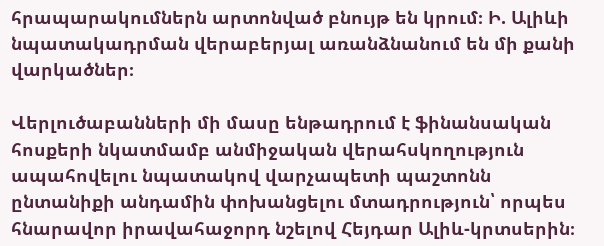հրապարակումներն արտոնված բնույթ են կրում։ Ի. Ալիևի նպատակադրման վերաբերյալ առանձնանում են մի քանի վարկածներ։

Վերլուծաբանների մի մասը ենթադրում է ֆինանսական հոսքերի նկատմամբ անմիջական վերահսկողություն ապահովելու նպատակով վարչապետի պաշտոնն ընտանիքի անդամին փոխանցելու մտադրություն՝ որպես հնարավոր իրավահաջորդ նշելով Հեյդար Ալիև-կրտսերին։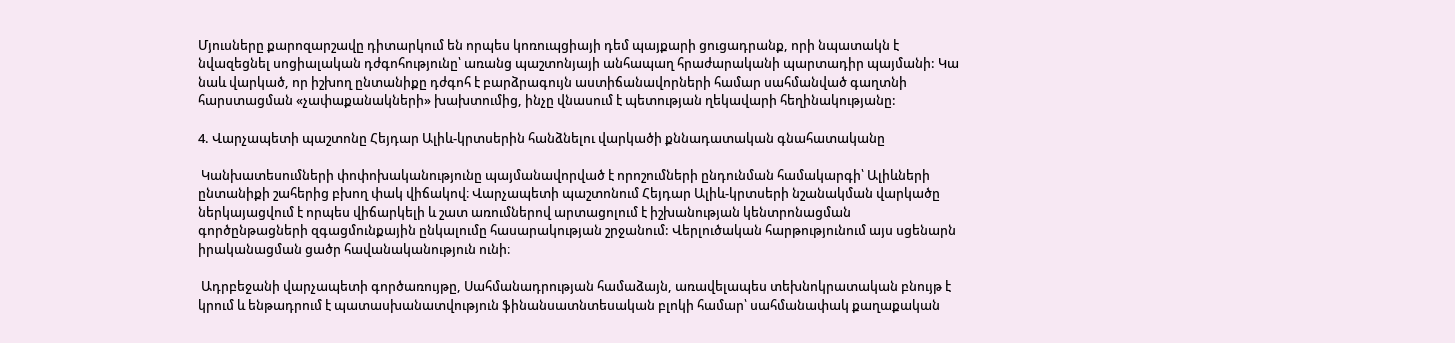Մյուսները քարոզարշավը դիտարկում են որպես կոռուպցիայի դեմ պայքարի ցուցադրանք, որի նպատակն է նվազեցնել սոցիալական դժգոհությունը՝ առանց պաշտոնյայի անհապաղ հրաժարականի պարտադիր պայմանի: Կա նաև վարկած, որ իշխող ընտանիքը դժգոհ է բարձրագույն աստիճանավորների համար սահմանված գաղտնի հարստացման «չափաքանակների» խախտումից, ինչը վնասում է պետության ղեկավարի հեղինակությանը:

4. Վարչապետի պաշտոնը Հեյդար Ալիև-կրտսերին հանձնելու վարկածի քննադատական գնահատականը

 Կանխատեսումների փոփոխականությունը պայմանավորված է որոշումների ընդունման համակարգի՝ Ալիևների ընտանիքի շահերից բխող փակ վիճակով։ Վարչապետի պաշտոնում Հեյդար Ալիև-կրտսերի նշանակման վարկածը ներկայացվում է որպես վիճարկելի և շատ առումներով արտացոլում է իշխանության կենտրոնացման գործընթացների զգացմունքային ընկալումը հասարակության շրջանում: Վերլուծական հարթությունում այս սցենարն իրականացման ցածր հավանականություն ունի։

 Ադրբեջանի վարչապետի գործառույթը, Սահմանադրության համաձայն, առավելապես տեխնոկրատական բնույթ է կրում և ենթադրում է պատասխանատվություն ֆինանսատնտեսական բլոկի համար՝ սահմանափակ քաղաքական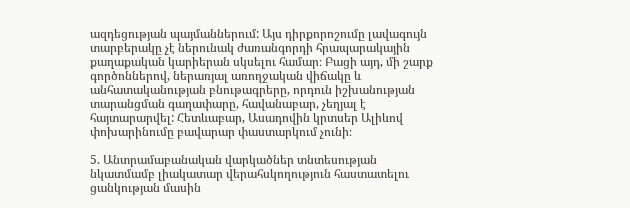ազդեցության պայմաններում: Այս դիրքորոշումը լավագույն տարբերակը չէ ներունակ ժառանգորդի հրապարակային քաղաքական կարիերան սկսելու համար։ Բացի այդ, մի շարք գործոններով, ներառյալ առողջական վիճակը և անհատականության բնութագրերը, որդուն իշխանության տարանցման գաղափարը, հավանաբար, չեղյալ է հայտարարվել: Հետևաբար, Ասադովին կրտսեր Ալիևով փոխարինումը բավարար փաստարկում չունի։

5. Անտրամաբանական վարկածներ տնտեսության նկատմամբ լիակատար վերահսկողություն հաստատելու ցանկության մասին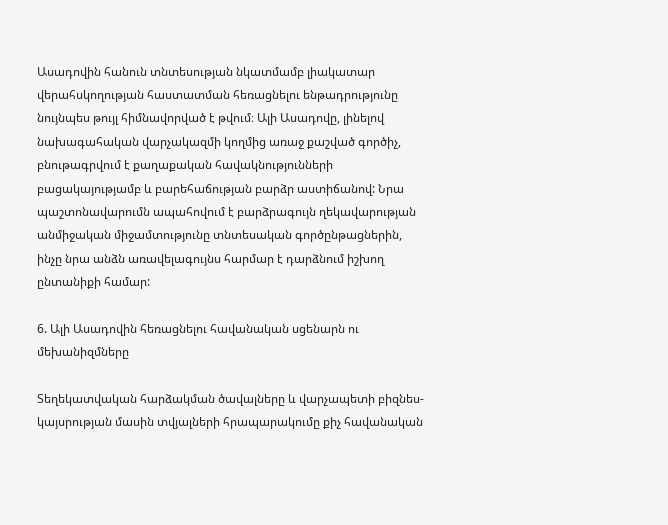Ասադովին հանուն տնտեսության նկատմամբ լիակատար վերահսկողության հաստատման հեռացնելու ենթադրությունը նույնպես թույլ հիմնավորված է թվում։ Ալի Ասադովը, լինելով նախագահական վարչակազմի կողմից առաջ քաշված գործիչ, բնութագրվում է քաղաքական հավակնությունների բացակայությամբ և բարեհաճության բարձր աստիճանով: Նրա պաշտոնավարումն ապահովում է բարձրագույն ղեկավարության անմիջական միջամտությունը տնտեսական գործընթացներին, ինչը նրա անձն առավելագույնս հարմար է դարձնում իշխող ընտանիքի համար:

6. Ալի Ասադովին հեռացնելու հավանական սցենարն ու մեխանիզմները

Տեղեկատվական հարձակման ծավալները և վարչապետի բիզնես-կայսրության մասին տվյալների հրապարակումը քիչ հավանական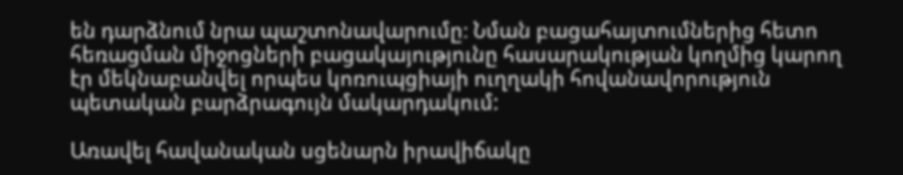են դարձնում նրա պաշտոնավարումը։ Նման բացահայտումներից հետո հեռացման միջոցների բացակայությունը հասարակության կողմից կարող էր մեկնաբանվել որպես կոռուպցիայի ուղղակի հովանավորություն պետական բարձրագույն մակարդակում:

Առավել հավանական սցենարն իրավիճակը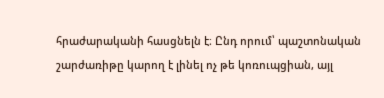հրաժարականի հասցնելն է։ Ընդ որում՝ պաշտոնական շարժառիթը կարող է լինել ոչ թե կոռուպցիան, այլ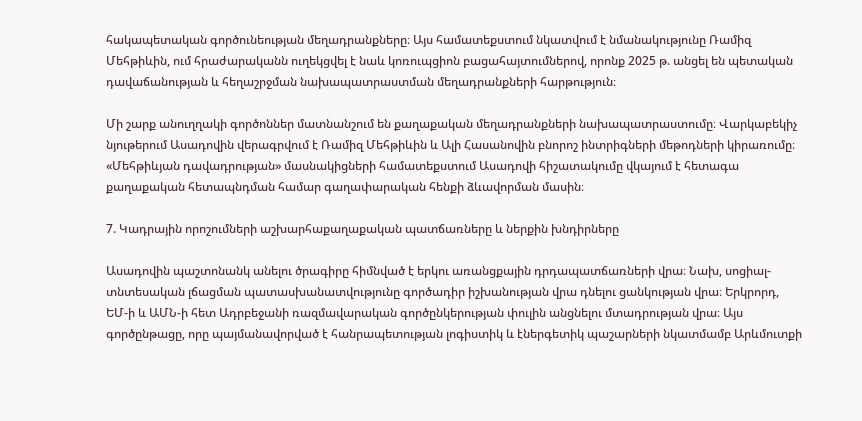հակապետական գործունեության մեղադրանքները։ Այս համատեքստում նկատվում է նմանակությունը Ռամիզ Մեհթիևին, ում հրաժարականն ուղեկցվել է նաև կոռուպցիոն բացահայտումներով, որոնք 2025 թ. անցել են պետական դավաճանության և հեղաշրջման նախապատրաստման մեղադրանքների հարթություն։

Մի շարք անուղղակի գործոններ մատնանշում են քաղաքական մեղադրանքների նախապատրաստումը։ Վարկաբեկիչ նյութերում Ասադովին վերագրվում է Ռամիզ Մեհթիևին և Ալի Հասանովին բնորոշ ինտրիգների մեթոդների կիրառումը։ «Մեհթիևյան դավադրության» մասնակիցների համատեքստում Ասադովի հիշատակումը վկայում է հետագա քաղաքական հետապնդման համար գաղափարական հենքի ձևավորման մասին։

7. Կադրային որոշումների աշխարհաքաղաքական պատճառները և ներքին խնդիրները

Ասադովին պաշտոնանկ անելու ծրագիրը հիմնված է երկու առանցքային դրդապատճառների վրա։ Նախ, սոցիալ-տնտեսական լճացման պատասխանատվությունը գործադիր իշխանության վրա դնելու ցանկության վրա։ Երկրորդ, ԵՄ-ի և ԱՄՆ-ի հետ Ադրբեջանի ռազմավարական գործընկերության փուլին անցնելու մտադրության վրա։ Այս գործընթացը, որը պայմանավորված է հանրապետության լոգիստիկ և էներգետիկ պաշարների նկատմամբ Արևմուտքի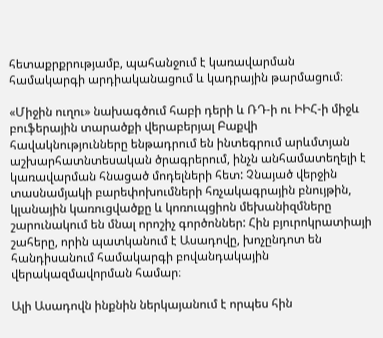հետաքրքրությամբ, պահանջում է կառավարման համակարգի արդիականացում և կադրային թարմացում։

«Միջին ուղու» նախագծում հաբի դերի և ՌԴ-ի ու ԻԻՀ-ի միջև բուֆերային տարածքի վերաբերյալ Բաքվի հավակնությունները ենթադրում են ինտեգրում արևմտյան աշխարհատնտեսական ծրագրերում, ինչն անհամատեղելի է կառավարման հնացած մոդելների հետ: Չնայած վերջին տասնամյակի բարեփոխումների հռչակագրային բնույթին, կլանային կառուցվածքը և կոռուպցիոն մեխանիզմները շարունակում են մնալ որոշիչ գործոններ: Հին բյուրոկրատիայի շահերը, որին պատկանում է Ասադովը, խոչընդոտ են հանդիսանում համակարգի բովանդակային վերակազմավորման համար։

Ալի Ասադովն ինքնին ներկայանում է որպես հին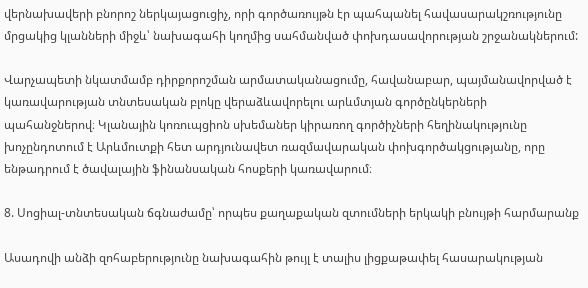վերնախավերի բնորոշ ներկայացուցիչ, որի գործառույթն էր պահպանել հավասարակշռությունը մրցակից կլանների միջև՝ նախագահի կողմից սահմանված փոխդասավորության շրջանակներում:

Վարչապետի նկատմամբ դիրքորոշման արմատականացումը, հավանաբար, պայմանավորված է կառավարության տնտեսական բլոկը վերաձևավորելու արևմտյան գործընկերների պահանջներով։ Կլանային կոռուպցիոն սխեմաներ կիրառող գործիչների հեղինակությունը խոչընդոտում է Արևմուտքի հետ արդյունավետ ռազմավարական փոխգործակցությանը, որը ենթադրում է ծավալային ֆինանսական հոսքերի կառավարում։

8. Սոցիալ-տնտեսական ճգնաժամը՝ որպես քաղաքական զտումների երկակի բնույթի հարմարանք

Ասադովի անձի զոհաբերությունը նախագահին թույլ է տալիս լիցքաթափել հասարակության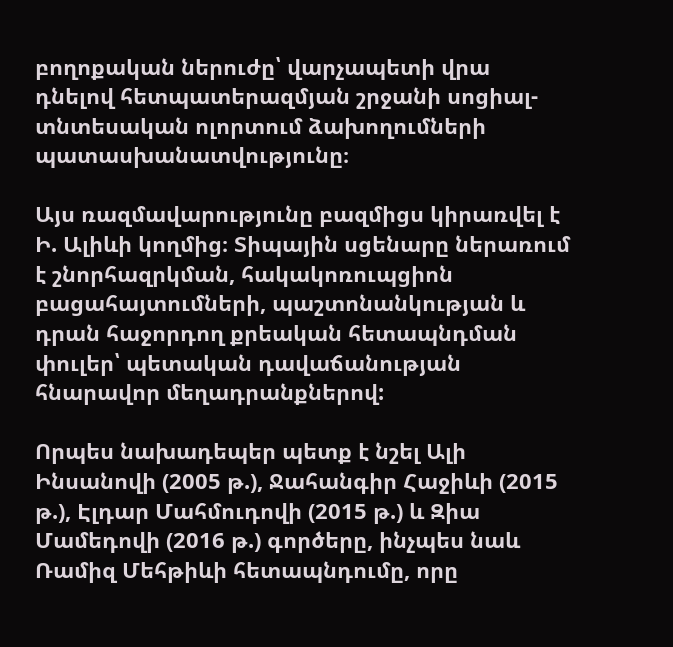բողոքական ներուժը՝ վարչապետի վրա դնելով հետպատերազմյան շրջանի սոցիալ-տնտեսական ոլորտում ձախողումների պատասխանատվությունը։

Այս ռազմավարությունը բազմիցս կիրառվել է Ի. Ալիևի կողմից։ Տիպային սցենարը ներառում է շնորհազրկման, հակակոռուպցիոն բացահայտումների, պաշտոնանկության և դրան հաջորդող քրեական հետապնդման փուլեր՝ պետական դավաճանության հնարավոր մեղադրանքներով:

Որպես նախադեպեր պետք է նշել Ալի Ինսանովի (2005 թ.), Ջահանգիր Հաջիևի (2015 թ.), Էլդար Մահմուդովի (2015 թ.) և Զիա Մամեդովի (2016 թ.) գործերը, ինչպես նաև Ռամիզ Մեհթիևի հետապնդումը, որը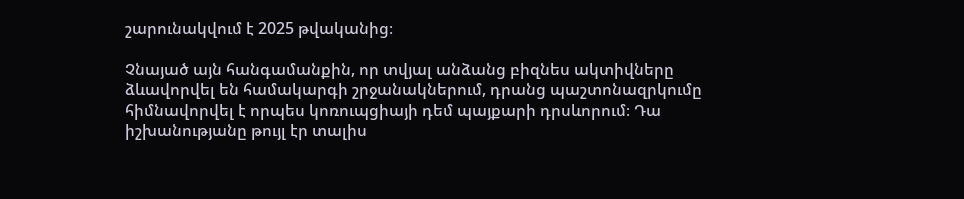շարունակվում է 2025 թվականից։

Չնայած այն հանգամանքին, որ տվյալ անձանց բիզնես ակտիվները ձևավորվել են համակարգի շրջանակներում, դրանց պաշտոնազրկումը հիմնավորվել է որպես կոռուպցիայի դեմ պայքարի դրսևորում։ Դա իշխանությանը թույլ էր տալիս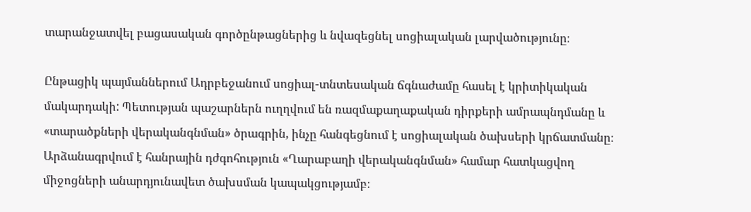տարանջատվել բացասական գործընթացներից և նվազեցնել սոցիալական լարվածությունը։

Ընթացիկ պայմաններում Ադրբեջանում սոցիալ-տնտեսական ճգնաժամը հասել է կրիտիկական մակարդակի: Պետության պաշարներն ուղղվում են ռազմաքաղաքական դիրքերի ամրապնդմանը և «տարածքների վերականգնման» ծրագրին, ինչը հանգեցնում է սոցիալական ծախսերի կրճատմանը։ Արձանագրվում է հանրային դժգոհություն «Ղարաբաղի վերականգնման» համար հատկացվող միջոցների անարդյունավետ ծախսման կապակցությամբ։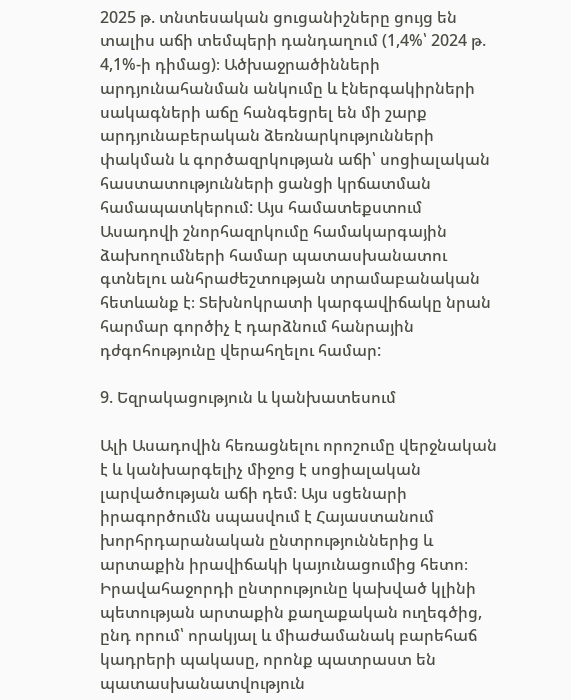2025 թ. տնտեսական ցուցանիշները ցույց են տալիս աճի տեմպերի դանդաղում (1,4%՝ 2024 թ. 4,1%-ի դիմաց)։ Ածխաջրածինների արդյունահանման անկումը և էներգակիրների սակագների աճը հանգեցրել են մի շարք արդյունաբերական ձեռնարկությունների փակման և գործազրկության աճի՝ սոցիալական հաստատությունների ցանցի կրճատման համապատկերում: Այս համատեքստում Ասադովի շնորհազրկումը համակարգային ձախողումների համար պատասխանատու գտնելու անհրաժեշտության տրամաբանական հետևանք է։ Տեխնոկրատի կարգավիճակը նրան հարմար գործիչ է դարձնում հանրային դժգոհությունը վերահղելու համար:

9. Եզրակացություն և կանխատեսում

Ալի Ասադովին հեռացնելու որոշումը վերջնական է և կանխարգելիչ միջոց է սոցիալական լարվածության աճի դեմ։ Այս սցենարի իրագործումն սպասվում է Հայաստանում խորհրդարանական ընտրություններից և արտաքին իրավիճակի կայունացումից հետո։ Իրավահաջորդի ընտրությունը կախված կլինի պետության արտաքին քաղաքական ուղեգծից, ընդ որում՝ որակյալ և միաժամանակ բարեհաճ կադրերի պակասը, որոնք պատրաստ են պատասխանատվություն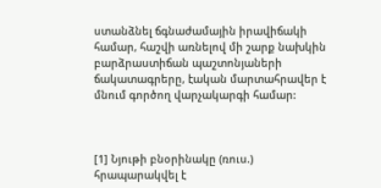ստանձնել ճգնաժամային իրավիճակի համար, հաշվի առնելով մի շարք նախկին բարձրաստիճան պաշտոնյաների ճակատագրերը, էական մարտահրավեր է մնում գործող վարչակարգի համար:



[1] Նյութի բնօրինակը (ռուս.) հրապարակվել է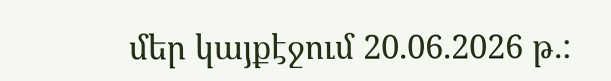մեր կայքէջում 20.06.2026 թ.: